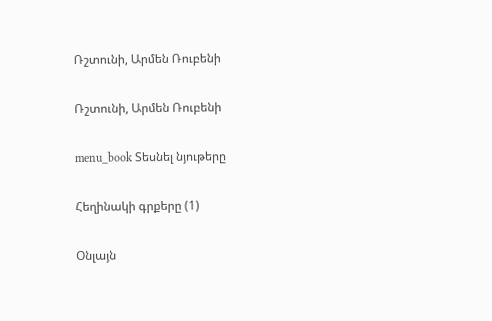Ռշտունի, Արմեն Ռուբենի

Ռշտունի, Արմեն Ռուբենի

menu_book Տեսնել նյութերը

Հեղինակի գրքերը (1)

Օնլայն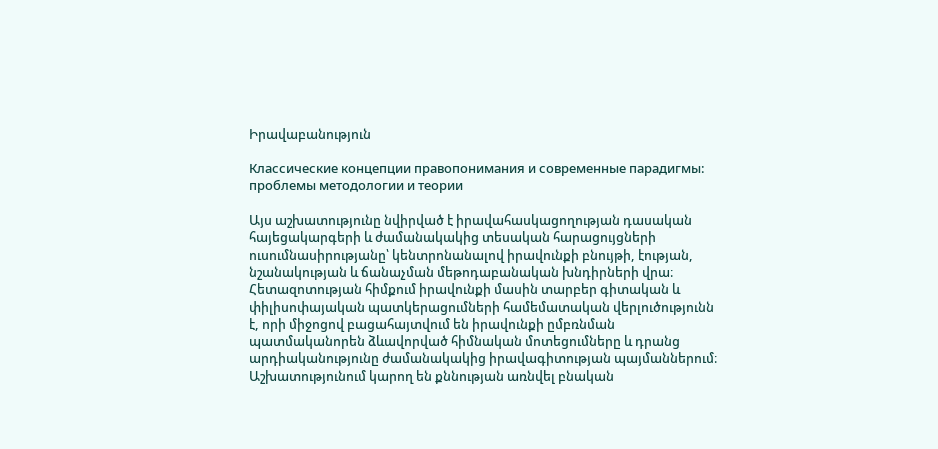Իրավաբանություն

Классические концепции правопонимания и современные парадигмы: проблемы методологии и теории

Այս աշխատությունը նվիրված է իրավահասկացողության դասական հայեցակարգերի և ժամանակակից տեսական հարացույցների ուսումնասիրությանը՝ կենտրոնանալով իրավունքի բնույթի, էության, նշանակության և ճանաչման մեթոդաբանական խնդիրների վրա։ Հետազոտության հիմքում իրավունքի մասին տարբեր գիտական և փիլիսոփայական պատկերացումների համեմատական վերլուծությունն է, որի միջոցով բացահայտվում են իրավունքի ըմբռնման պատմականորեն ձևավորված հիմնական մոտեցումները և դրանց արդիականությունը ժամանակակից իրավագիտության պայմաններում։ Աշխատությունում կարող են քննության առնվել բնական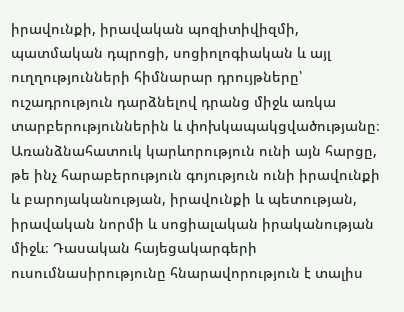իրավունքի, իրավական պոզիտիվիզմի, պատմական դպրոցի, սոցիոլոգիական և այլ ուղղությունների հիմնարար դրույթները՝ ուշադրություն դարձնելով դրանց միջև առկա տարբերություններին և փոխկապակցվածությանը։ Առանձնահատուկ կարևորություն ունի այն հարցը, թե ինչ հարաբերություն գոյություն ունի իրավունքի և բարոյականության, իրավունքի և պետության, իրավական նորմի և սոցիալական իրականության միջև։ Դասական հայեցակարգերի ուսումնասիրությունը հնարավորություն է տալիս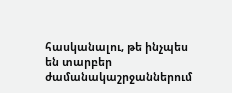հասկանալու, թե ինչպես են տարբեր ժամանակաշրջաններում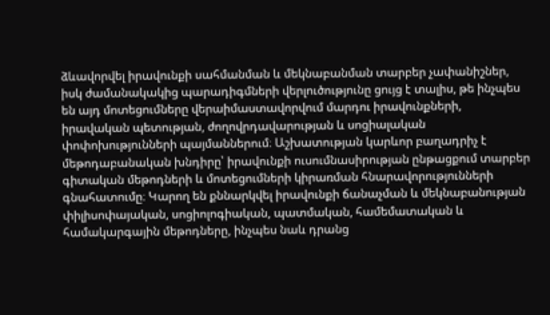ձևավորվել իրավունքի սահմանման և մեկնաբանման տարբեր չափանիշներ, իսկ ժամանակակից պարադիգմների վերլուծությունը ցույց է տալիս, թե ինչպես են այդ մոտեցումները վերաիմաստավորվում մարդու իրավունքների, իրավական պետության, ժողովրդավարության և սոցիալական փոփոխությունների պայմաններում։ Աշխատության կարևոր բաղադրիչ է մեթոդաբանական խնդիրը՝ իրավունքի ուսումնասիրության ընթացքում տարբեր գիտական մեթոդների և մոտեցումների կիրառման հնարավորությունների գնահատումը։ Կարող են քննարկվել իրավունքի ճանաչման և մեկնաբանության փիլիսոփայական, սոցիոլոգիական, պատմական, համեմատական և համակարգային մեթոդները, ինչպես նաև դրանց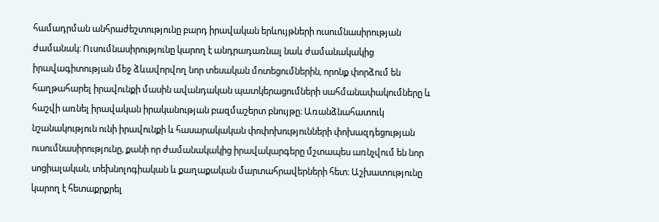համադրման անհրաժեշտությունը բարդ իրավական երևույթների ուսումնասիրության ժամանակ։ Ուսումնասիրությունը կարող է անդրադառնալ նաև ժամանակակից իրավագիտության մեջ ձևավորվող նոր տեսական մոտեցումներին, որոնք փորձում են հաղթահարել իրավունքի մասին ավանդական պատկերացումների սահմանափակումները և հաշվի առնել իրավական իրականության բազմաշերտ բնույթը։ Առանձնահատուկ նշանակություն ունի իրավունքի և հասարակական փոփոխությունների փոխազդեցության ուսումնասիրությունը, քանի որ ժամանակակից իրավակարգերը մշտապես առնչվում են նոր սոցիալական, տեխնոլոգիական և քաղաքական մարտահրավերների հետ։ Աշխատությունը կարող է հետաքրքրել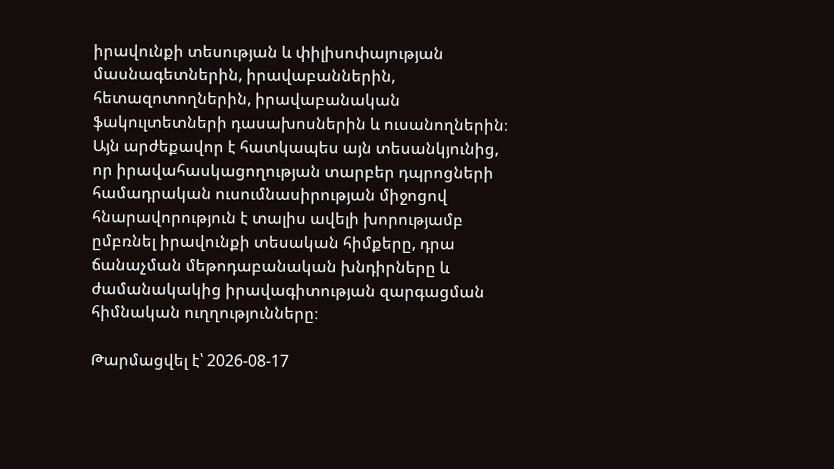իրավունքի տեսության և փիլիսոփայության մասնագետներին, իրավաբաններին, հետազոտողներին, իրավաբանական ֆակուլտետների դասախոսներին և ուսանողներին։ Այն արժեքավոր է հատկապես այն տեսանկյունից, որ իրավահասկացողության տարբեր դպրոցների համադրական ուսումնասիրության միջոցով հնարավորություն է տալիս ավելի խորությամբ ըմբռնել իրավունքի տեսական հիմքերը, դրա ճանաչման մեթոդաբանական խնդիրները և ժամանակակից իրավագիտության զարգացման հիմնական ուղղությունները։

Թարմացվել է՝ 2026-08-17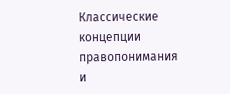Классические концепции правопонимания и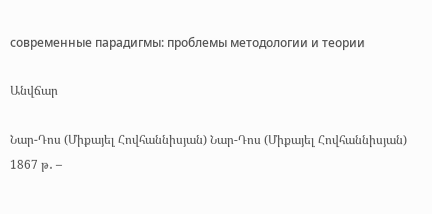современные парадигмы: проблемы методологии и теории

Անվճար

Նար-Դոս (Միքայել Հովհաննիսյան) Նար-Դոս (Միքայել Հովհաննիսյան) 1867 թ․ –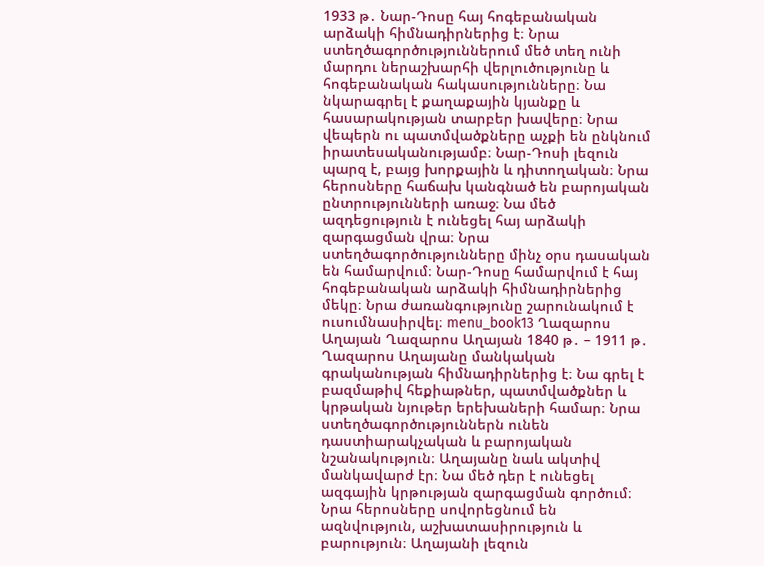1933 թ․ Նար-Դոսը հայ հոգեբանական արձակի հիմնադիրներից է։ Նրա ստեղծագործություններում մեծ տեղ ունի մարդու ներաշխարհի վերլուծությունը և հոգեբանական հակասությունները։ Նա նկարագրել է քաղաքային կյանքը և հասարակության տարբեր խավերը։ Նրա վեպերն ու պատմվածքները աչքի են ընկնում իրատեսականությամբ։ Նար-Դոսի լեզուն պարզ է, բայց խորքային և դիտողական։ Նրա հերոսները հաճախ կանգնած են բարոյական ընտրությունների առաջ։ Նա մեծ ազդեցություն է ունեցել հայ արձակի զարգացման վրա։ Նրա ստեղծագործությունները մինչ օրս դասական են համարվում։ Նար-Դոսը համարվում է հայ հոգեբանական արձակի հիմնադիրներից մեկը։ Նրա ժառանգությունը շարունակում է ուսումնասիրվել։ menu_book13 Ղազարոս Աղայան Ղազարոս Աղայան 1840 թ․ – 1911 թ․ Ղազարոս Աղայանը մանկական գրականության հիմնադիրներից է։ Նա գրել է բազմաթիվ հեքիաթներ, պատմվածքներ և կրթական նյութեր երեխաների համար։ Նրա ստեղծագործություններն ունեն դաստիարակչական և բարոյական նշանակություն։ Աղայանը նաև ակտիվ մանկավարժ էր։ Նա մեծ դեր է ունեցել ազգային կրթության զարգացման գործում։ Նրա հերոսները սովորեցնում են ազնվություն, աշխատասիրություն և բարություն։ Աղայանի լեզուն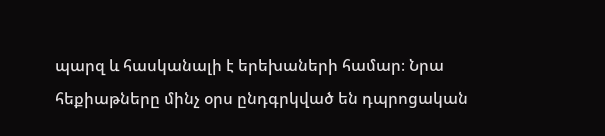պարզ և հասկանալի է երեխաների համար։ Նրա հեքիաթները մինչ օրս ընդգրկված են դպրոցական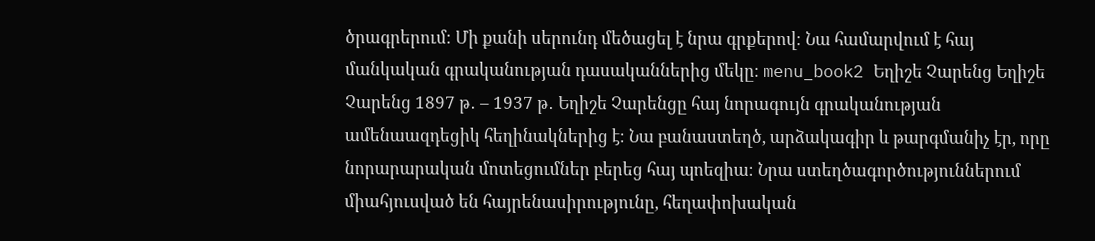ծրագրերում։ Մի քանի սերունդ մեծացել է նրա գրքերով։ Նա համարվում է հայ մանկական գրականության դասականներից մեկը։ menu_book2 Եղիշե Չարենց Եղիշե Չարենց 1897 թ․ – 1937 թ․ Եղիշե Չարենցը հայ նորագույն գրականության ամենաազդեցիկ հեղինակներից է։ Նա բանաստեղծ, արձակագիր և թարգմանիչ էր, որը նորարարական մոտեցումներ բերեց հայ պոեզիա։ Նրա ստեղծագործություններում միահյուսված են հայրենասիրությունը, հեղափոխական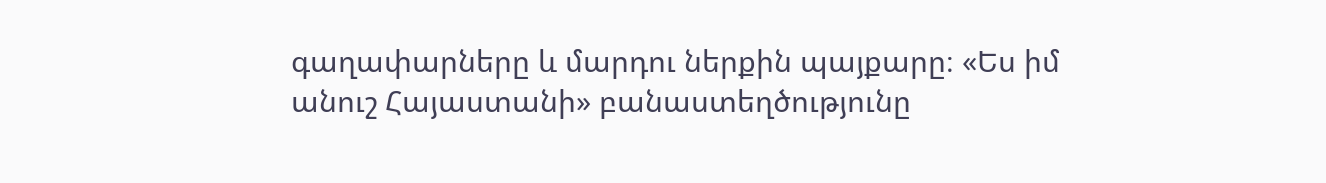գաղափարները և մարդու ներքին պայքարը։ «Ես իմ անուշ Հայաստանի» բանաստեղծությունը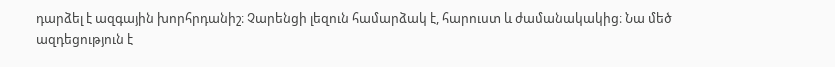դարձել է ազգային խորհրդանիշ։ Չարենցի լեզուն համարձակ է, հարուստ և ժամանակակից։ Նա մեծ ազդեցություն է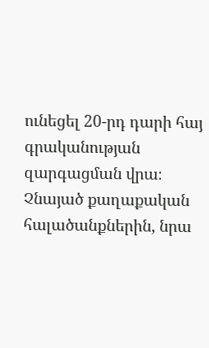ունեցել 20-րդ դարի հայ գրականության զարգացման վրա։ Չնայած քաղաքական հալածանքներին, նրա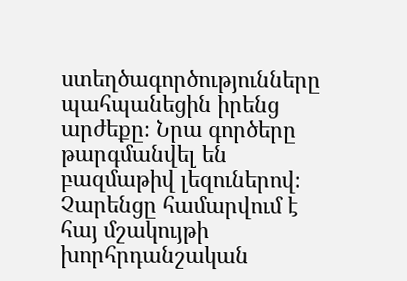ստեղծագործությունները պահպանեցին իրենց արժեքը։ Նրա գործերը թարգմանվել են բազմաթիվ լեզուներով։ Չարենցը համարվում է հայ մշակույթի խորհրդանշական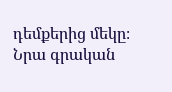դեմքերից մեկը։ Նրա գրական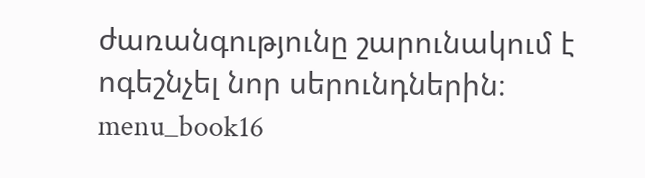ժառանգությունը շարունակում է ոգեշնչել նոր սերունդներին։ menu_book16